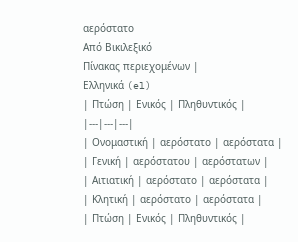αερόστατο
Από Βικιλεξικό
Πίνακας περιεχομένων |
Ελληνικά (el)
| Πτώση | Ενικός | Πληθυντικός |
|---|---|---|
| Ονομαστική | αερόστατο | αερόστατα |
| Γενική | αερόστατου | αερόστατων |
| Αιτιατική | αερόστατο | αερόστατα |
| Κλητική | αερόστατο | αερόστατα |
| Πτώση | Ενικός | Πληθυντικός |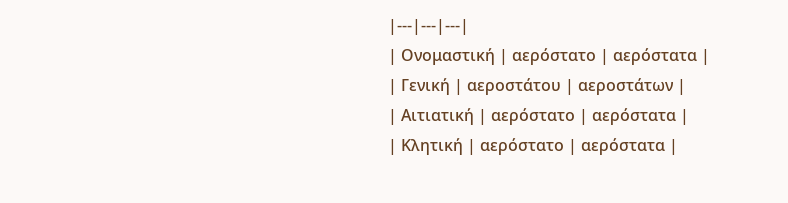|---|---|---|
| Ονομαστική | αερόστατο | αερόστατα |
| Γενική | αεροστάτου | αεροστάτων |
| Αιτιατική | αερόστατο | αερόστατα |
| Κλητική | αερόστατο | αερόστατα |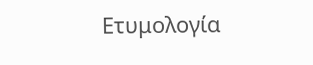Ετυμολογία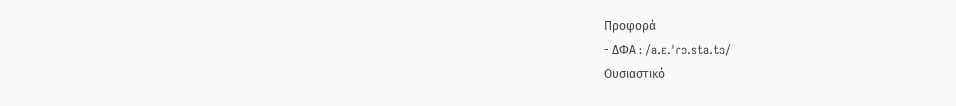Προφορά
- ΔΦΑ : /a.ɛ.ˈɾɔ.sta.tɔ/
Ουσιαστικό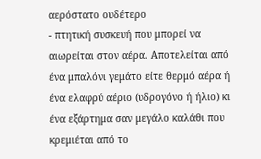αερόστατο ουδέτερο
- πτητική συσκευή που μπορεί να αιωρείται στον αέρα. Αποτελείται από ένα μπαλόνι γεμάτο είτε θερμό αέρα ή ένα ελαφρύ αέριο (υδρογόνο ή ήλιο) κι ένα εξάρτημα σαν μεγάλο καλάθι που κρεμιέται από το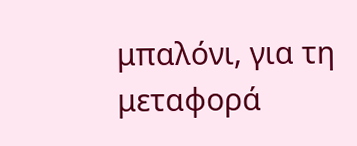μπαλόνι, για τη μεταφορά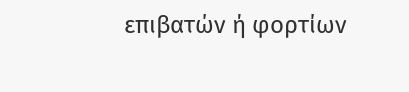επιβατών ή φορτίων